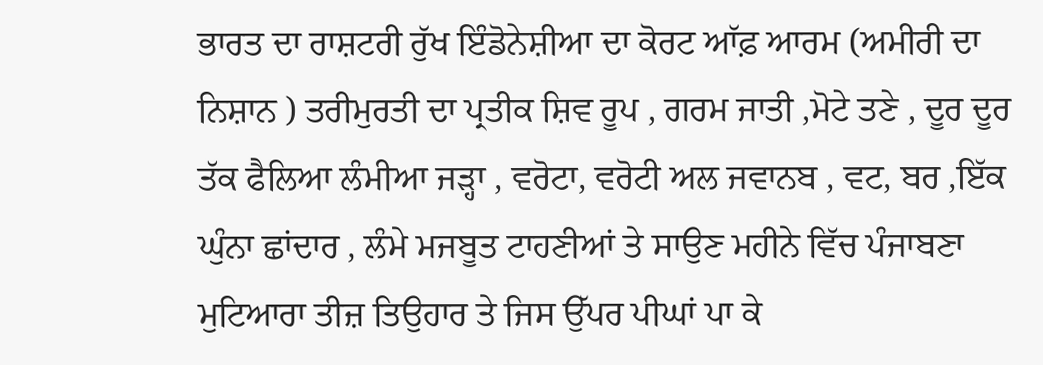ਭਾਰਤ ਦਾ ਰਾਸ਼ਟਰੀ ਰੁੱਖ ਇੰਡੋਨੇਸ਼ੀਆ ਦਾ ਕੋਰਟ ਆੱਫ਼ ਆਰਮ (ਅਮੀਰੀ ਦਾ ਨਿਸ਼ਾਨ ) ਤਰੀਮੁਰਤੀ ਦਾ ਪ੍ਰਤੀਕ ਸ਼ਿਵ ਰੂਪ , ਗਰਮ ਜਾਤੀ ,ਮੋਟੇ ਤਣੇ , ਦੂਰ ਦੂਰ ਤੱਕ ਫੈਲਿਆ ਲੰਮੀਆ ਜੜ੍ਹਾ , ਵਰੋਟਾ, ਵਰੋਟੀ ਅਲ ਜਵਾਨਬ , ਵਟ, ਬਰ ,ਇੱਕ ਘੁੰਨਾ ਛਾਂਦਾਰ , ਲੰਮੇ ਮਜਬੂਤ ਟਾਹਣੀਆਂ ਤੇ ਸਾਉਣ ਮਹੀਨੇ ਵਿੱਚ ਪੰਜਾਬਣਾ ਮੁਟਿਆਰਾ ਤੀਜ਼ ਤਿਉਹਾਰ ਤੇ ਜਿਸ ਉੱਪਰ ਪੀਘਾਂ ਪਾ ਕੇ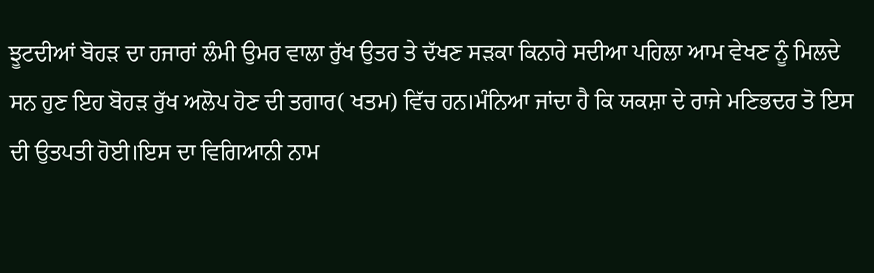ਝੂਟਦੀਆਂ ਬੋਹੜ ਦਾ ਹਜਾਰਾਂ ਲੰਮੀ ਉਮਰ ਵਾਲਾ ਰੁੱਖ ਉਤਰ ਤੇ ਦੱਖਣ ਸੜਕਾ ਕਿਨਾਰੇ ਸਦੀਆ ਪਹਿਲਾ ਆਮ ਵੇਖਣ ਨੂੰ ਮਿਲਦੇ ਸਨ ਹੁਣ ਇਹ ਬੋਹੜ ਰੁੱਖ ਅਲੋਪ ਹੋਣ ਦੀ ਤਗਾਰ( ਖਤਮ) ਵਿੱਚ ਹਨ।ਮੰਨਿਆ ਜਾਂਦਾ ਹੈ ਕਿ ਯਕਸ਼ਾ ਦੇ ਰਾਜੇ ਮਣਿਭਦਰ ਤੋ ਇਸ ਦੀ ਉਤਪਤੀ ਹੋਈ।ਇਸ ਦਾ ਵਿਗਿਆਨੀ ਨਾਮ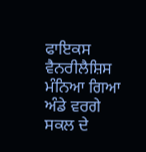ਫਾਇਕਸ ਵੈਨਰੀਲੈਸ਼ਿਸ ਮੰਨਿਆ ਗਿਆ ਅੰਡੇ ਵਰਗੇ ਸਕਲ ਦੇ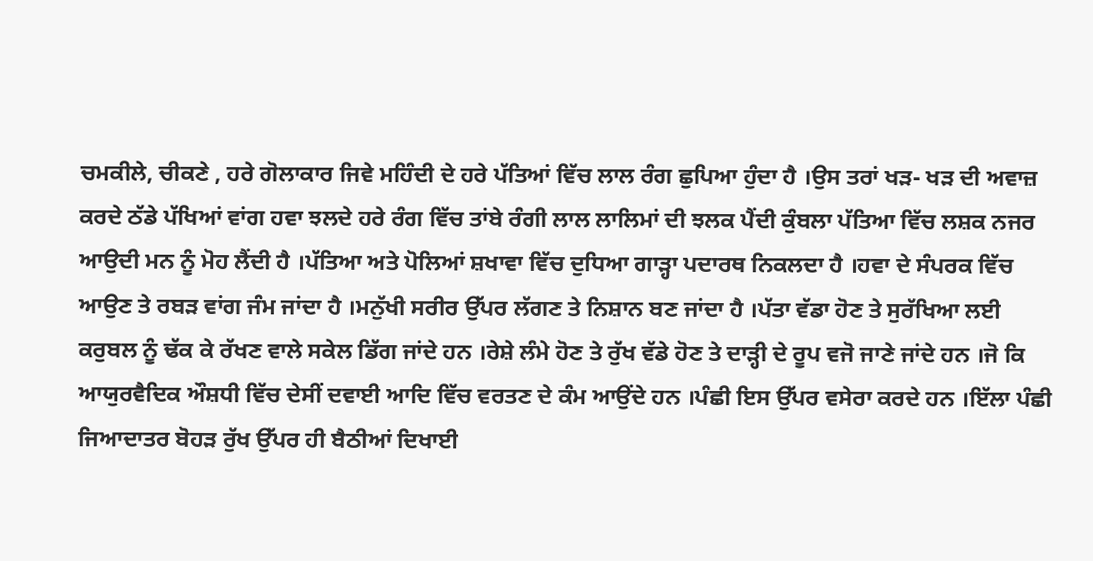ਚਮਕੀਲੇ, ਚੀਕਣੇ , ਹਰੇ ਗੋਲਾਕਾਰ ਜਿਵੇ ਮਹਿੰਦੀ ਦੇ ਹਰੇ ਪੱਤਿਆਂ ਵਿੱਚ ਲਾਲ ਰੰਗ ਛੁਪਿਆ ਹੁੰਦਾ ਹੈ ।ਉਸ ਤਰਾਂ ਖੜ- ਖੜ ਦੀ ਅਵਾਜ਼ ਕਰਦੇ ਠੱਡੇ ਪੱਖਿਆਂ ਵਾਂਗ ਹਵਾ ਝਲਦੇ ਹਰੇ ਰੰਗ ਵਿੱਚ ਤਾਂਬੇ ਰੰਗੀ ਲਾਲ ਲਾਲਿਮਾਂ ਦੀ ਝਲਕ ਪੈਂਦੀ ਕੁੰਬਲਾ ਪੱਤਿਆ ਵਿੱਚ ਲਸ਼ਕ ਨਜਰ ਆਉਦੀ ਮਨ ਨੂੰ ਮੋਹ ਲੈਂਦੀ ਹੈ ।ਪੱਤਿਆ ਅਤੇ ਪੋਲਿਆਂ ਸ਼ਖਾਵਾ ਵਿੱਚ ਦੁਧਿਆ ਗਾੜ੍ਹਾ ਪਦਾਰਥ ਨਿਕਲਦਾ ਹੈ ।ਹਵਾ ਦੇ ਸੰਪਰਕ ਵਿੱਚ ਆਉਣ ਤੇ ਰਬੜ ਵਾਂਗ ਜੰਮ ਜਾਂਦਾ ਹੈ ।ਮਨੁੱਖੀ ਸਰੀਰ ਉੱਪਰ ਲੱਗਣ ਤੇ ਨਿਸ਼ਾਨ ਬਣ ਜਾਂਦਾ ਹੈ ।ਪੱਤਾ ਵੱਡਾ ਹੋਣ ਤੇ ਸੁਰੱਖਿਆ ਲਈ ਕਰੁਬਲ ਨੂੰ ਢੱਕ ਕੇ ਰੱਖਣ ਵਾਲੇ ਸਕੇਲ ਡਿੱਗ ਜਾਂਦੇ ਹਨ ।ਰੇਸ਼ੇ ਲੰਮੇ ਹੋਣ ਤੇ ਰੁੱਖ ਵੱਡੇ ਹੋਣ ਤੇ ਦਾੜ੍ਹੀ ਦੇ ਰੂਪ ਵਜੋ ਜਾਣੇ ਜਾਂਦੇ ਹਨ ।ਜੋ ਕਿ ਆਯੁਰਵੈਦਿਕ ਔਸ਼ਧੀ ਵਿੱਚ ਦੇਸੀਂ ਦਵਾਈ ਆਦਿ ਵਿੱਚ ਵਰਤਣ ਦੇ ਕੰਮ ਆਉਂਦੇ ਹਨ ।ਪੰਛੀ ਇਸ ਉੱਪਰ ਵਸੇਰਾ ਕਰਦੇ ਹਨ ।ਇੱਲਾ ਪੰਛੀ ਜਿਆਦਾਤਰ ਬੋਹੜ ਰੁੱਖ ਉੱਪਰ ਹੀ ਬੈਠੀਆਂ ਦਿਖਾਈ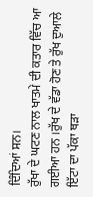ਦਿੰਦਿਆਂ ਸਨ।
ਰੁੱਖਾ ਦੇ ਘਟਣ ਨਾਲ ਖਾਤਮੇ ਦੀ ਕਤਾਰ ਵਿੱਚ ਆ ਗਈਆ ਹਨ ।ਰੁੱਖ ਦੇ ਵੱਡਾ ਹੋਣ ਤੇ ਰੁੱਖ ਦੁਆਲੇ ਇੱਟਾ ਦਾ ਪੱਕਾ ਥੜਾ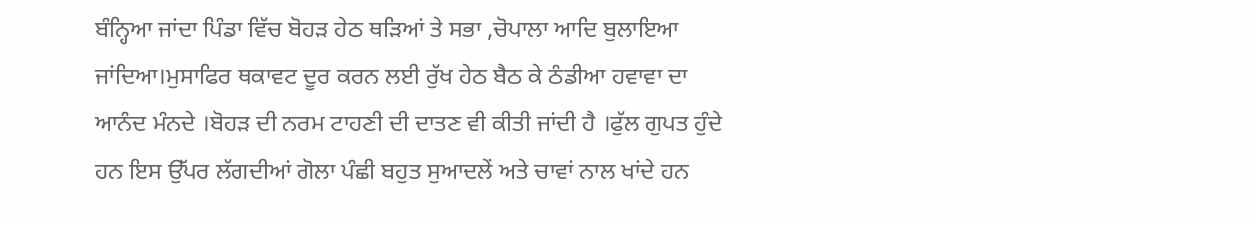ਬੰਨ੍ਹਿਆ ਜਾਂਦਾ ਪਿੰਡਾ ਵਿੱਚ ਬੋਹੜ ਹੇਠ ਥੜਿਆਂ ਤੇ ਸਭਾ ,ਚੋਪਾਲਾ ਆਦਿ ਬੁਲਾਇਆ ਜਾਂਦਿਆ।ਮੁਸਾਫਿਰ ਥਕਾਵਟ ਦੂਰ ਕਰਨ ਲਈ ਰੁੱਖ ਹੇਠ ਬੈਠ ਕੇ ਠੰਡੀਆ ਹਵਾਵਾ ਦਾ ਆਨੰਦ ਮੰਨਦੇ ।ਬੋਹੜ ਦੀ ਨਰਮ ਟਾਹਣੀ ਦੀ ਦਾਤਣ ਵੀ ਕੀਤੀ ਜਾਂਦੀ ਹੈ ।ਫੁੱਲ ਗੁਪਤ ਹੁੰਦੇ ਹਨ ਇਸ ਉੱਪਰ ਲੱਗਦੀਆਂ ਗੋਲਾ ਪੰਛੀ ਬਹੁਤ ਸੁਆਦਲੇਂ ਅਤੇ ਚਾਵਾਂ ਨਾਲ ਖਾਂਦੇ ਹਨ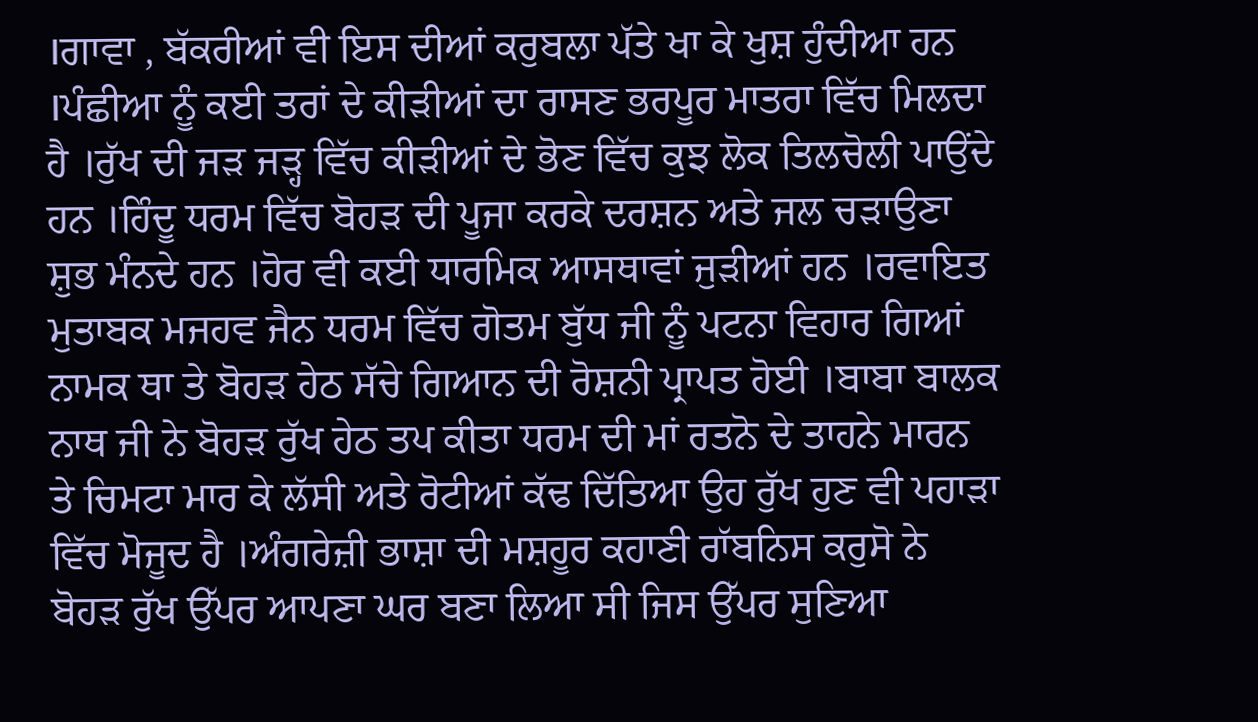।ਗਾਵਾ , ਬੱਕਰੀਆਂ ਵੀ ਇਸ ਦੀਆਂ ਕਰੁਬਲਾ ਪੱਤੇ ਖਾ ਕੇ ਖੁਸ਼ ਹੁੰਦੀਆ ਹਨ ।ਪੰਛੀਆ ਨੂੰ ਕਈ ਤਰਾਂ ਦੇ ਕੀੜੀਆਂ ਦਾ ਰਾਸਣ ਭਰਪੂਰ ਮਾਤਰਾ ਵਿੱਚ ਮਿਲਦਾ ਹੈ ।ਰੁੱਖ ਦੀ ਜੜ ਜੜ੍ਹ ਵਿੱਚ ਕੀੜੀਆਂ ਦੇ ਭੋਣ ਵਿੱਚ ਕੁਝ ਲੋਕ ਤਿਲਚੋਲੀ ਪਾਉਂਦੇ ਹਨ ।ਹਿੰਦੂ ਧਰਮ ਵਿੱਚ ਬੋਹੜ ਦੀ ਪੂਜਾ ਕਰਕੇ ਦਰਸ਼ਨ ਅਤੇ ਜਲ ਚੜਾਉਣਾ ਸ਼ੁਭ ਮੰਨਦੇ ਹਨ ।ਹੋਰ ਵੀ ਕਈ ਧਾਰਮਿਕ ਆਸਥਾਵਾਂ ਜੁੜੀਆਂ ਹਨ ।ਰਵਾਇਤ ਮੁਤਾਬਕ ਮਜਹਵ ਜੈਨ ਧਰਮ ਵਿੱਚ ਗੋਤਮ ਬੁੱਧ ਜੀ ਨੂੰ ਪਟਨਾ ਵਿਹਾਰ ਗਿਆਂ ਨਾਮਕ ਥਾ ਤੇ ਬੋਹੜ ਹੇਠ ਸੱਚੇ ਗਿਆਨ ਦੀ ਰੋਸ਼ਨੀ ਪ੍ਰਾਪਤ ਹੋਈ ।ਬਾਬਾ ਬਾਲਕ ਨਾਥ ਜੀ ਨੇ ਬੋਹੜ ਰੁੱਖ ਹੇਠ ਤਪ ਕੀਤਾ ਧਰਮ ਦੀ ਮਾਂ ਰਤਨੋ ਦੇ ਤਾਹਨੇ ਮਾਰਨ ਤੇ ਚਿਮਟਾ ਮਾਰ ਕੇ ਲੱਸੀ ਅਤੇ ਰੋਟੀਆਂ ਕੱਢ ਦਿੱਤਿਆ ਉਹ ਰੁੱਖ ਹੁਣ ਵੀ ਪਹਾੜਾ ਵਿੱਚ ਮੋਜੂਦ ਹੈ ।ਅੰਗਰੇਜ਼ੀ ਭਾਸ਼ਾ ਦੀ ਮਸ਼ਹੂਰ ਕਹਾਣੀ ਰਾੱਬਨਿਸ ਕਰੁਸੋ ਨੇ ਬੋਹੜ ਰੁੱਖ ਉੱਪਰ ਆਪਣਾ ਘਰ ਬਣਾ ਲਿਆ ਸੀ ਜਿਸ ਉੱਪਰ ਸੁਣਿਆ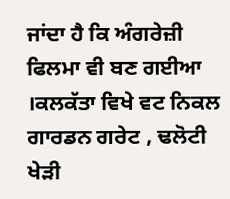ਜਾਂਦਾ ਹੈ ਕਿ ਅੰਗਰੇਜ਼ੀ ਫਿਲਮਾ ਵੀ ਬਣ ਗਈਆ ।ਕਲਕੱਤਾ ਵਿਖੇ ਵਟ ਨਿਕਲ ਗਾਰਡਨ ਗਰੇਟ , ਢਲੋਟੀ ਖੇੜੀ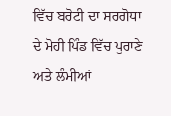ਵਿੱਚ ਬਰੋਟੀ ਦਾ ਸਰਗੋਧਾ ਦੇ ਮੋਹੀ ਪਿੰਡ ਵਿੱਚ ਪੁਰਾਣੇ ਅਤੇ ਲੰਮੀਆਂ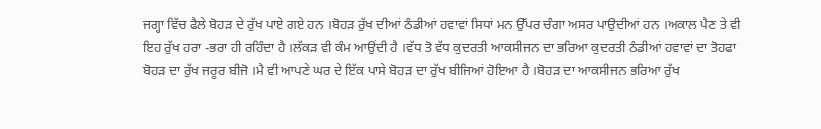ਜਗ੍ਹਾ ਵਿੱਚ ਫੈਲੇ ਬੋਹੜ ਦੇ ਰੁੱਖ ਪਾਏ ਗਏ ਹਨ ।ਬੋਹੜ ਰੁੱਖ ਦੀਆਂ ਠੰਡੀਆਂ ਹਵਾਵਾਂ ਸਿਧਾਂ ਮਨ ਉੱਪਰ ਚੰਗਾ ਅਸਰ ਪਾਉਦੀਆਂ ਹਨ ।ਅਕਾਲ ਪੈਣ ਤੇ ਵੀ ਇਹ ਰੁੱਖ ਹਰਾ -ਭਰਾ ਹੀ ਰਹਿੰਦਾ ਹੈ ।ਲੱਕੜ ਵੀ ਕੰਮ ਆਉਂਦੀ ਹੈ ।ਵੱਧ ਤੋ ਵੱਧ ਕੁਦਰਤੀ ਆਕਸੀਜਨ ਦਾ ਭਰਿਆ ਕੁਦਰਤੀ ਠੰਡੀਆਂ ਹਵਾਵਾਂ ਦਾ ਤੋਹਫਾ ਬੋਹੜ ਦਾ ਰੁੱਖ ਜਰੂਰ ਬੀਜੋ ।ਮੈ ਵੀ ਆਪਣੇ ਘਰ ਦੇ ਇੱਕ ਪਾਸੇ ਬੋਹੜ ਦਾ ਰੁੱਖ ਬੀਜਿਆਂ ਹੋਇਆ ਹੈ ।ਬੋਹੜ ਦਾ ਆਕਸੀਜਨ ਭਰਿਆ ਰੁੱਖ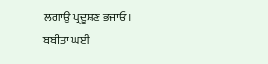ਲਗਾਉ ਪ੍ਰਦੂਸ਼ਣ ਭਜਾਓ।
ਬਬੀਤਾ ਘਈ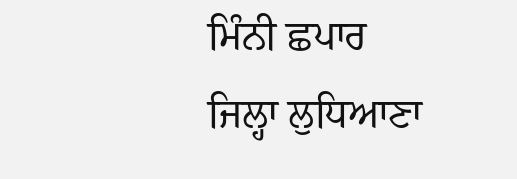ਮਿੰਨੀ ਛਪਾਰ
ਜਿਲ੍ਹਾ ਲੁਧਿਆਣਾ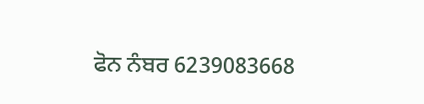ਫੋਨ ਨੰਬਰ 6239083668